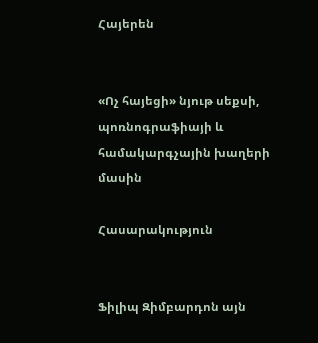Հայերեն


«Ոչ հայեցի» նյութ սեքսի, պոռնոգրաֆիայի և համակարգչային խաղերի մասին

Հասարակություն


Ֆիլիպ Զիմբարդոն այն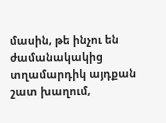մասին, թե ինչու են ժամանակակից տղամարդիկ այդքան շատ խաղում,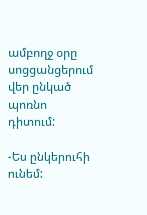ամբողջ օրը սոցցանցերում վեր ընկած պոռնո դիտում:

-Ես ընկերուհի ունեմ: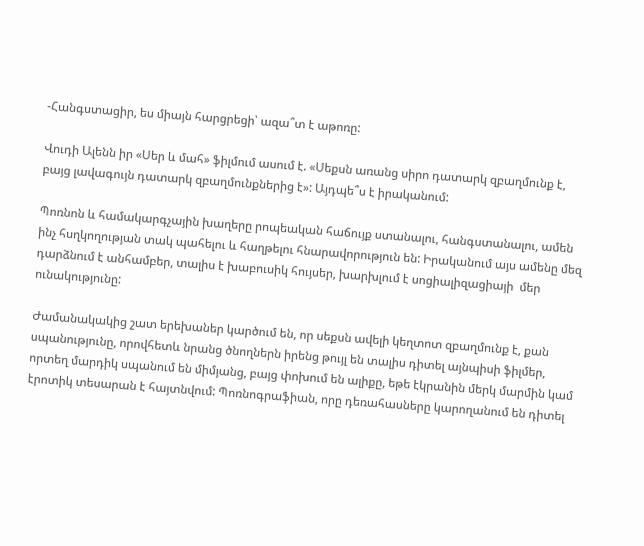-Հանգստացիր, ես միայն հարցրեցի՝ ազա՞տ է աթոռը:

Վուդի Ալենն իր «Սեր և մահ» ֆիլմում ասում է. «Սեքսն առանց սիրո դատարկ զբաղմունք է, բայց լավագույն դատարկ զբաղմունքներից է»: Այդպե՞ս է իրականում:

Պոռնոն և համակարգչային խաղերը րոպեական հաճույք ստանալու, հանգստանալու, ամեն ինչ հսղկողության տակ պահելու և հաղթելու հնարավորություն են: Իրականում այս ամենը մեզ դարձնում է անհամբեր, տալիս է խաբուսիկ հույսեր, խարխլում է սոցիալիզացիայի  մեր ունակությունը:

Ժամանակակից շատ երեխաներ կարծում են, որ սեքսն ավելի կեղտոտ զբաղմունք է, քան սպանությունը, որովհետև նրանց ծնողներն իրենց թույլ են տալիս դիտել այնպիսի ֆիլմեր, որտեղ մարդիկ սպանում են միմյանց, բայց փոխում են ալիքը, եթե էկրանին մերկ մարմին կամ էրոտիկ տեսարան է հայտնվում: Պոռնոգրաֆիան, որը դեռահասները կարողանում են դիտել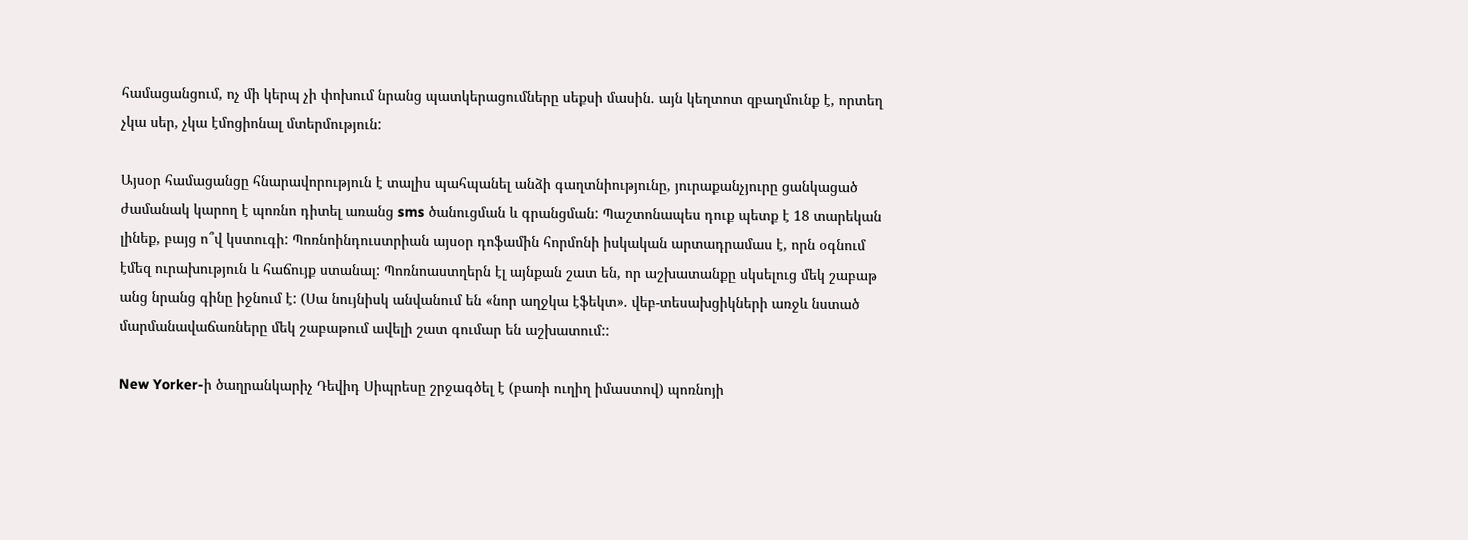համացանցում, ոչ մի կերպ չի փոխում նրանց պատկերացումները սեքսի մասին. այն կեղտոտ զբաղմունք է, որտեղ չկա սեր, չկա էմոցիոնալ մտերմություն:

Այսօր համացանցը հնարավորություն է տալիս պահպանել անձի գաղտնիությունը, յուրաքանչյուրը ցանկացած ժամանակ կարող է պոռնո դիտել առանց sms ծանուցման և գրանցման: Պաշտոնապես դուք պետք է 18 տարեկան լինեք, բայց ո՞վ կստուգի: Պոռնոինդուստրիան այսօր դոֆամին հորմոնի իսկական արտադրամաս է, որն օգնում էմեզ ուրախություն և հաճույք ստանալ: Պոռնոաստղերն էլ այնքան շատ են, որ աշխատանքը սկսելուց մեկ շաբաթ անց նրանց գինը իջնում է: (Սա նույնիսկ անվանում են «նոր աղջկա էֆեկտ». վեբ-տեսախցիկների առջև նստած մարմանավաճառները մեկ շաբաթում ավելի շատ գումար են աշխատում::

New Yorker-ի ծաղրանկարիչ Դեվիդ Սիպրեսը շրջագծել է (բառի ուղիղ իմաստով) պոռնոյի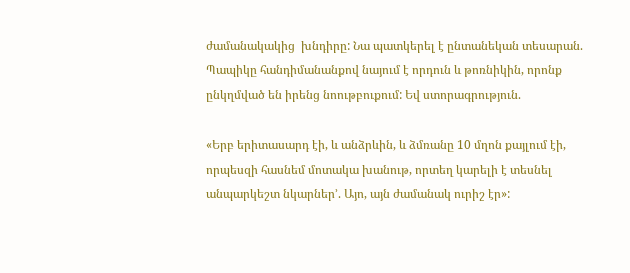ժամանակակից  խնդիրը: Նա պատկերել է ընտանեկան տեսարան. Պապիկը հանդիմանանքով նայում է որդուն և թոռնիկին, որոնք ընկղմված են իրենց նոութբուքում: Եվ ստորագրություն.

«Երբ երիտասարդ էի, և անձրևին, և ձմռանը 10 մղոն քայլում էի, որպեսզի հասնեմ մոտակա խանութ, որտեղ կարելի է տեսնել անպարկեշտ նկարներ՚. Այո, այն ժամանակ ուրիշ էր»: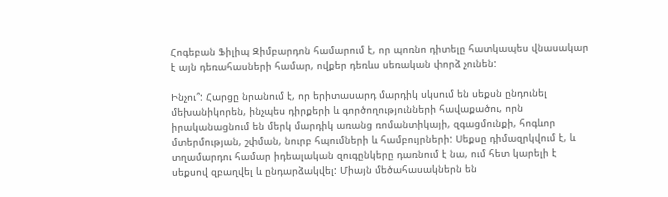Հոգեբան Ֆիլիպ Զիմբարդոն համարում է, որ պոռնո դիտելը հատկապես վնասակար է այն դեռահասների համար, ովքեր դեռևս սեռական փորձ չունեն:

Ինչու՞: Հարցը նրանում է, որ երիտասարդ մարդիկ սկսում են սեքսն ընդունել մեխանիկորեն, ինչպես դիրքերի և գործողությունների հավաքածու, որն իրականացնում են մերկ մարդիկ առանց ռոմանտիկայի, զգացմունքի, հոգևոր մտերմության, շփման, նուրբ հպումների և համբույրների: Սեքսը դիմազրկվում է, և տղամարդու համար իդեալական զուգընկերը դառնում է նա, ում հետ կարելի է սեքսով զբաղվել և ընդարձակվել: Միայն մեծահասակներն են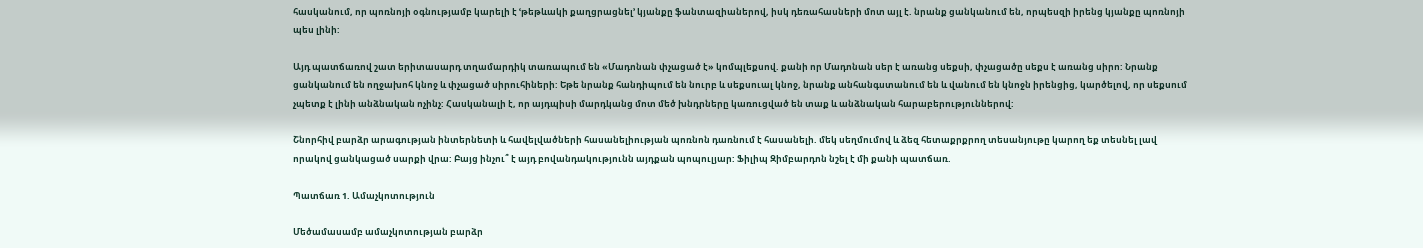հասկանում, որ պոռնոյի օգնությամբ կարելի է ՙթեթևակի քաղցրացնել՚ կյանքը ֆանտազիաներով, իսկ դեռահասների մոտ այլ է. նրանք ցանկանում են, որպեսզի իրենց կյանքը պոռնոյի պես լինի:

Այդ պատճառով շատ երիտասարդ տղամարդիկ տառապում են «Մադոնան փչացած է» կոմպլեքսով. քանի որ Մադոնան սեր է առանց սեքսի, փչացածը սեքս է առանց սիրո: Նրանք ցանկանում են ողջախոհ կնոջ և փչացած սիրուհիների: Եթե նրանք հանդիպում են նուրբ և սեքսուալ կնոջ, նրանք անհանգստանում են և վանում են կնոջն իրենցից, կարծելով, որ սեքսում չպետք է լինի անձնական ոչինչ: Հասկանալի է, որ այդպիսի մարդկանց մոտ մեծ խնդրները կառուցված են տաք և անձնական հարաբերություններով:

Շնորհիվ բարձր արագության ինտերնետի և հավելվածների հասանելիության պոռնոն դառնում է հասանելի. մեկ սեղմումով և ձեզ հետաքրքրող տեսանյութը կարող եք տեսնել լավ որակով ցանկացած սարքի վրա: Բայց ինչու՞ է այդ բովանդակությունն այդքան պոպուլյար: Ֆիլիպ Զիմբարդոն նշել է մի քանի պատճառ.

Պատճառ 1. Ամաչկոտություն

Մեծամասամբ ամաչկոտության բարձր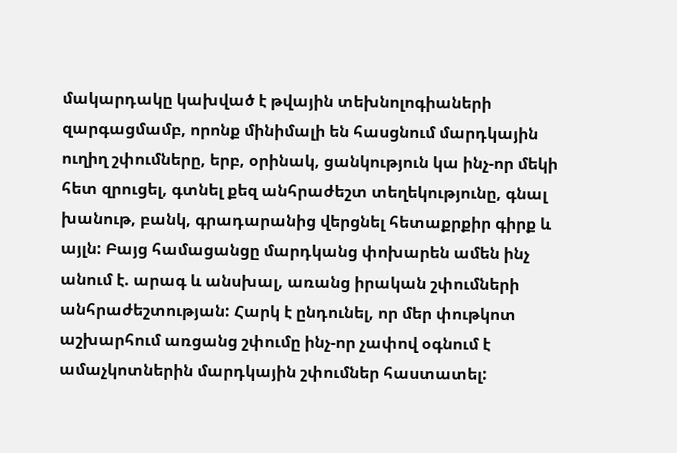մակարդակը կախված է թվային տեխնոլոգիաների զարգացմամբ, որոնք մինիմալի են հասցնում մարդկային ուղիղ շփումները, երբ, օրինակ, ցանկություն կա ինչ-որ մեկի հետ զրուցել, գտնել քեզ անհրաժեշտ տեղեկությունը, գնալ խանութ, բանկ, գրադարանից վերցնել հետաքրքիր գիրք և այլն: Բայց համացանցը մարդկանց փոխարեն ամեն ինչ անում է. արագ և անսխալ, առանց իրական շփումների անհրաժեշտության: Հարկ է ընդունել, որ մեր փութկոտ աշխարհում առցանց շփումը ինչ-որ չափով օգնում է ամաչկոտներին մարդկային շփումներ հաստատել: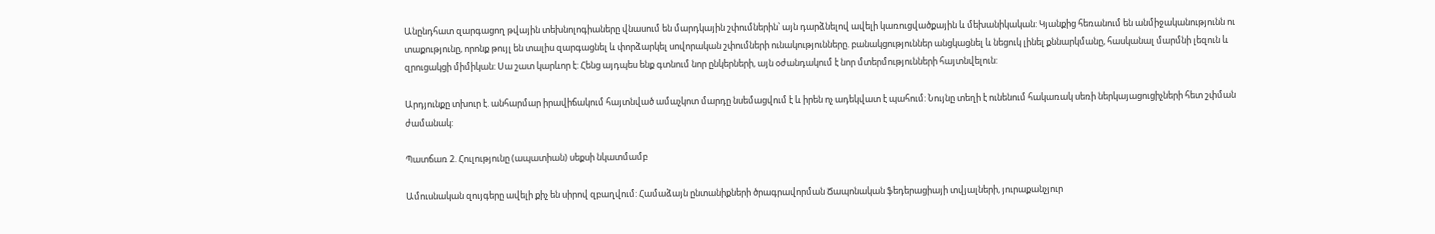Անընդհատ զարգացող թվային տեխնոլոգիաները վնասում են մարդկային շփումներին՝ այն դարձնելով ավելի կառուցվածքային և մեխանիկական: Կյանքից հեռանում են անմիջականությունն ու տաքությունը, որոնք թույլ են տալիս զարգացնել և փորձարկել սովորական շփումների ունակությունները. բանակցություններ անցկացնել և նեցուկ լինել քննարկմանը, հասկանալ մարմնի լեզուն և զրուցակցի միմիկան: Սա շատ կարևոր է: Հենց այդպես ենք գտնում նոր ընկերների, այն օժանդակում է նոր մտերմությունների հայտնվելուն:

Արդյունքը տխուր է. անհարմար իրավիճակում հայտնված ամաչկոտ մարդը նսեմացվում է և իրեն ոչ ադեկվատ է պահում: Նույնը տեղի է ունենում հակառակ սեռի ներկայացուցիչների հետ շփման ժամանակ:

Պատճառ 2. Հուլությունը (ապատիան) սեքսի նկատմամբ

Ամուսնական զույգերը ավելի քիչ են սիրով զբաղվում: Համաձայն ընտանիքների ծրագրավորման Ճապոնական ֆեդերացիայի տվյալների, յուրաքանչյուր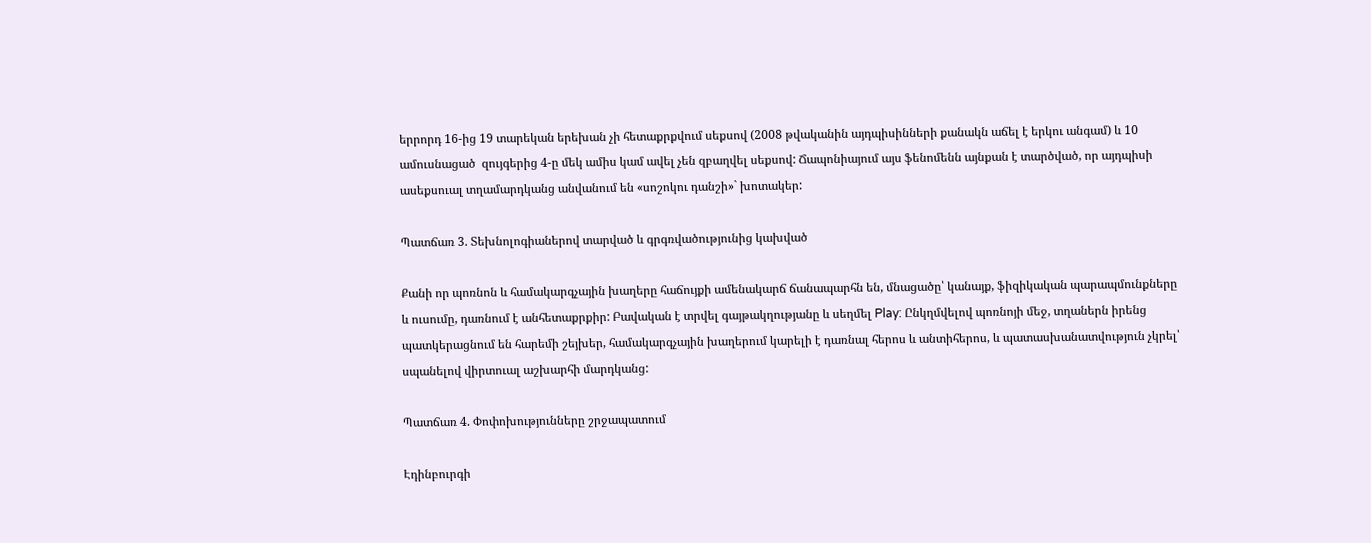երրորդ 16-ից 19 տարեկան երեխան չի հետաքրքվում սեքսով (2008 թվականին այդպիսինների քանակն աճել է երկու անգամ) և 10 ամուսնացած  զույգերից 4-ը մեկ ամիս կամ ավել չեն զբաղվել սեքսով: Ճապոնիայում այս ֆենոմենն այնքան է տարծված, որ այդպիսի ասեքսուալ տղամարդկանց անվանում են «սոշոկու դանշի»` խոտակեր:

Պատճառ 3. Տեխնոլոգիաներով տարված և գրգռվածությունից կախված

Քանի որ պոռնոն և համակարգչային խաղերը հաճույքի ամենակարճ ճանապարհն են, մնացածը՝ կանայք, ֆիզիկական պարապմունքները և ուսումը, դառնում է անհետաքրքիր: Բավական է տրվել գայթակղությանը և սեղմել Play: Ընկղմվելով պոռնոյի մեջ, տղաներն իրենց պատկերացնում են հարեմի շեյխեր, համակարգչային խաղերում կարելի է դառնալ հերոս և անտիհերոս, և պատասխանատվություն չկրել՝ սպանելով վիրտուալ աշխարհի մարդկանց:

Պատճառ 4. Փոփոխությունները շրջապատում

Էդինբուրգի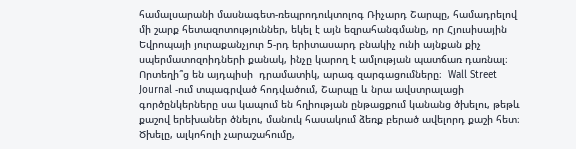համալսարանի մասնագետ-ռեպրոդուկտոլոգ Ռիչարդ Շարպը, համադրելով մի շարք հետազոտություններ, եկել է այն եզրահանգմանը, որ Հյուսիսային Եվրոպայի յուրաքանչյուր 5-րդ երիտասարդ բնակիչ ունի այնքան քիչ սպերմատոզոիդների քանակ, ինչը կարող է ամլության պատճառ դառնալ։ Որտեղի՞ց են այդպիսի  դրամատիկ, արագ զարգացումները։  Wall Street Journal -ում տպագրված հոդվածում, Շարպը և նրա ավստրալացի գործընկերները սա կապում են հղիության ընթացքում կանանց ծխելու, թեթև քաշով երեխաներ ծնելու, մանուկ հասակում ձեռք բերած ավելորդ քաշի հետ։ Ծխելը, ալկոհոլի չարաշահումը,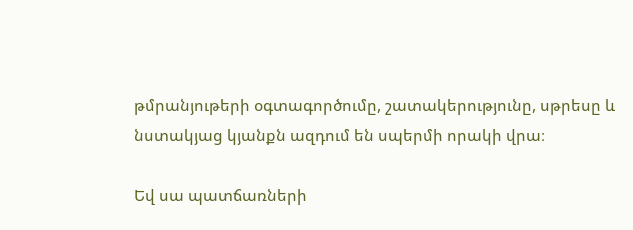թմրանյութերի օգտագործումը, շատակերությունը, սթրեսը և նստակյաց կյանքն ազդում են սպերմի որակի վրա։

Եվ սա պատճառների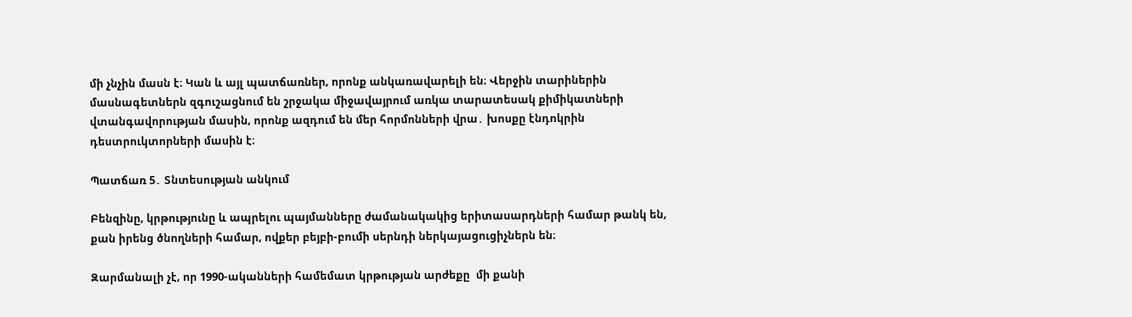մի չնչին մասն է։ Կան և այլ պատճառներ, որոնք անկառավարելի են։ Վերջին տարիներին մասնագետներն զգուշացնում են շրջակա միջավայրում առկա տարատեսակ քիմիկատների վտանգավորության մասին, որոնք ազդում են մեր հորմոնների վրա․ խոսքը էնդոկրին դեստրուկտորների մասին է։

Պատճառ 5․ Տնտեսության անկում

Բենզինը, կրթությունը և ապրելու պայմանները ժամանակակից երիտասարդների համար թանկ են, քան իրենց ծնողների համար, ովքեր բեյբի-բումի սերնդի ներկայացուցիչներն են։

Զարմանալի չէ, որ 1990-ականների համեմատ կրթության արժեքը  մի քանի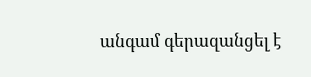անգամ գերազանցել է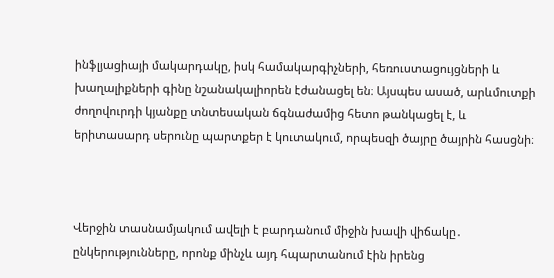ինֆլյացիայի մակարդակը, իսկ համակարգիչների, հեռուստացույցների և խաղալիքների գինը նշանակալիորեն էժանացել են։ Այսպես ասած, արևմուտքի ժողովուրդի կյանքը տնտեսական ճգնաժամից հետո թանկացել է, և երիտասարդ սերունը պարտքեր է կուտակում, որպեսզի ծայրը ծայրին հասցնի։



Վերջին տասնամյակում ավելի է բարդանում միջին խավի վիճակը․ ընկերությունները, որոնք մինչև այդ հպարտանում էին իրենց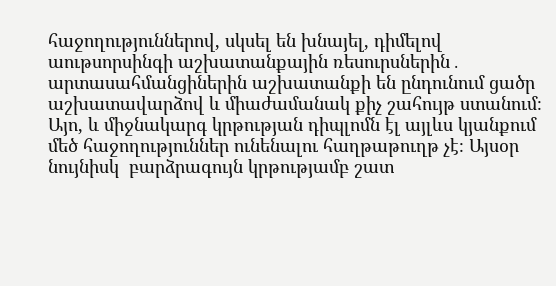հաջողություններով, սկսել են խնայել, դիմելով աութսորսինգի աշխատանքային ռեսուրսներին․ արտասահմանցիներին աշխատանքի են ընդունում ցածր աշխատավարձով և միաժամանակ քիչ շահույթ ստանում։ Այո, և միջնակարգ կրթության դիպլոմն էլ այլևս կյանքում մեծ հաջողություններ ունենալու հաղթաթուղթ չէ։ Այսօր նույնիսկ  բարձրագույն կրթությամբ շատ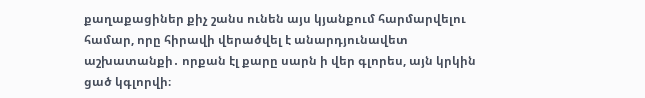քաղաքացիներ քիչ շանս ունեն այս կյանքում հարմարվելու համար, որը հիրավի վերածվել է անարդյունավետ աշխատանքի․ որքան էլ քարը սարն ի վեր գլորես, այն կրկին ցած կգլորվի։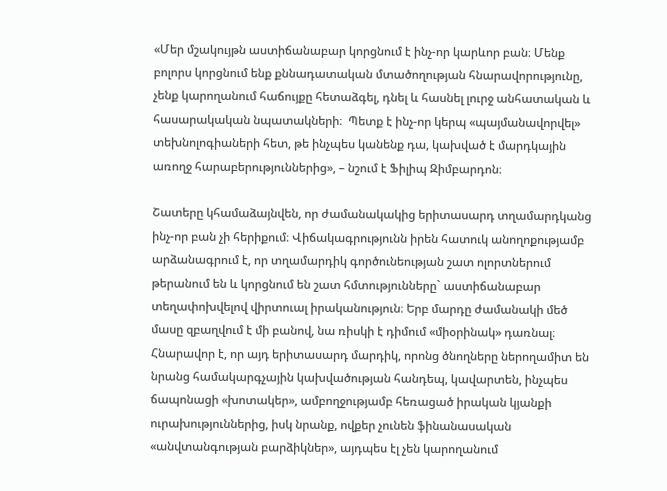«Մեր մշակույթն աստիճանաբար կորցնում է ինչ-որ կարևոր բան։ Մենք բոլորս կորցնում ենք քննադատական մտածողության հնարավորությունը, չենք կարողանում հաճույքը հետաձգել, դնել և հասնել լուրջ անհատական և հասարակական նպատակների։  Պետք է ինչ-որ կերպ «պայմանավորվել» տեխնոլոգիաների հետ, թե ինչպես կանենք դա, կախված է մարդկային առողջ հարաբերություններից», – նշում է Ֆիլիպ Զիմբարդոն։

Շատերը կհամաձայնվեն, որ ժամանակակից երիտասարդ տղամարդկանց ինչ-որ բան չի հերիքում։ Վիճակագրությունն իրեն հատուկ անողոքությամբ արձանագրում է, որ տղամարդիկ գործունեության շատ ոլորտներում թերանում են և կորցնում են շատ հմտությունները` աստիճանաբար տեղափոխվելով վիրտուալ իրականություն։ Երբ մարդը ժամանակի մեծ մասը զբաղվում է մի բանով, նա ռիսկի է դիմում «միօրինակ» դառնալ։ Հնարավոր է, որ այդ երիտասարդ մարդիկ, որոնց ծնողները ներողամիտ են նրանց համակարգչային կախվածության հանդեպ, կավարտեն, ինչպես ճապոնացի «խոտակեր», ամբողջությամբ հեռացած իրական կյանքի ուրախություններից, իսկ նրանք, ովքեր չունեն ֆինանասական «անվտանգության բարձիկներ», այդպես էլ չեն կարողանում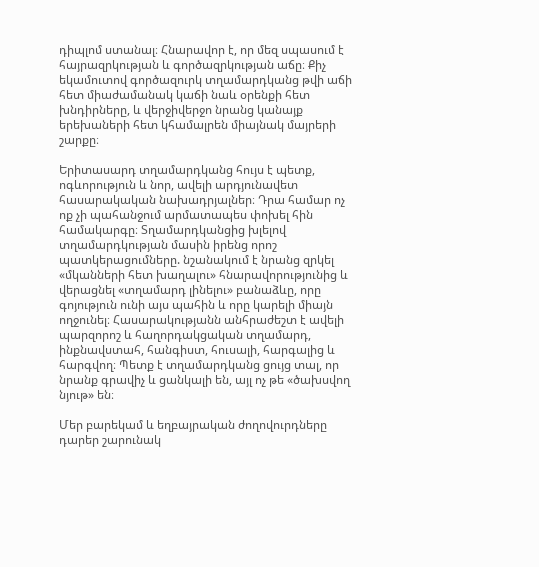դիպլոմ ստանալ։ Հնարավոր է, որ մեզ սպասում է հայրազրկության և գործազրկության աճը։ Քիչ եկամուտով գործազուրկ տղամարդկանց թվի աճի հետ միաժամանակ կաճի նաև օրենքի հետ խնդիրները, և վերջիվերջո նրանց կանայք երեխաների հետ կհամալրեն միայնակ մայրերի շարքը։

Երիտասարդ տղամարդկանց հույս է պետք, ոգևորություն և նոր, ավելի արդյունավետ հասարակական նախադրյալներ։ Դրա համար ոչ ոք չի պահանջում արմատապես փոխել հին համակարգը։ Տղամարդկանցից խլելով տղամարդկության մասին իրենց որոշ պատկերացումները. նշանակում է նրանց զրկել «մկանների հետ խաղալու» հնարավորությունից և վերացնել «տղամարդ լինելու» բանաձևը, որը գոյություն ունի այս պահին և որը կարելի միայն ողջունել։ Հասարակությանն անհրաժեշտ է ավելի պարզորոշ և հաղորդակցական տղամարդ, ինքնավստահ, հանգիստ, հուսալի, հարգալից և հարգվող։ Պետք է տղամարդկանց ցույց տալ, որ նրանք գրավիչ և ցանկալի են, այլ ոչ թե «ծախսվող նյութ» են։

Մեր բարեկամ և եղբայրական ժողովուրդները դարեր շարունակ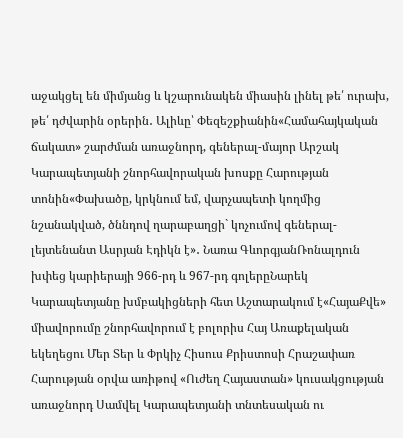աջակցել են միմյանց և կշարունակեն միասին լինել թե՛ ուրախ, թե՛ դժվարին օրերին․ Ալիևը՝ Փեզեշքիանին«Համահայկական ճակատ» շարժման առաջնորդ, գեներալ-մայոր Արշակ Կարապետյանի շնորհավորական խոսքը Հարության տոնին«Փախածը, կրկնում եմ, վարչապետի կողմից նշանակված, ծննդով ղարաբաղցի` կոչումով գեներալ-լեյտենանտ Ասրյան Էդիկն է»․ Նառա ԳևորգյանՌոնալդուն խփեց կարիերայի 966-րդ և 967-րդ գոլերըՆարեկ Կարապետյանը խմբակիցների հետ Աշտարակում է«ՀայաՔվե» միավորումը շնորհավորում է բոլորիս Հայ Առաքելական եկեղեցու Մեր Տեր և Փրկիչ Հիսուս Քրիստոսի Հրաշափառ Հարության օրվա առիթով «Ուժեղ Հայաստան» կուսակցության առաջնորդ Սամվել Կարապետյանի տնտեսական ու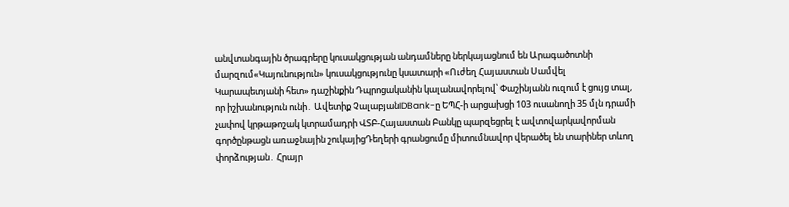անվտանգային ծրագրերը կուսակցության անդամները ներկայացնում են Արագածոտնի մարզում«Կայունություն» կուսակցությունը կսատարի «Ուժեղ Հայաստան Սամվել Կարապետյանի հետ» դաշինքին Դպրոցականին կալանավորելով՝ Փաշինյանն ուզում է ցույց տալ, որ իշխանություն ունի․ Ավետիք ՉալաբյանIDBank-ը ԵՊՀ-ի արցախցի 103 ուսանողի 35 մլն դրամի չափով կրթաթոշակ կտրամադրի ՎՏԲ-Հայաստան Բանկը պարզեցրել է ավտովարկավորման գործընթացն առաջնային շուկայիցԴեղերի գրանցումը միտումնավոր վերածել են տարիներ տևող փորձության․ Հրայր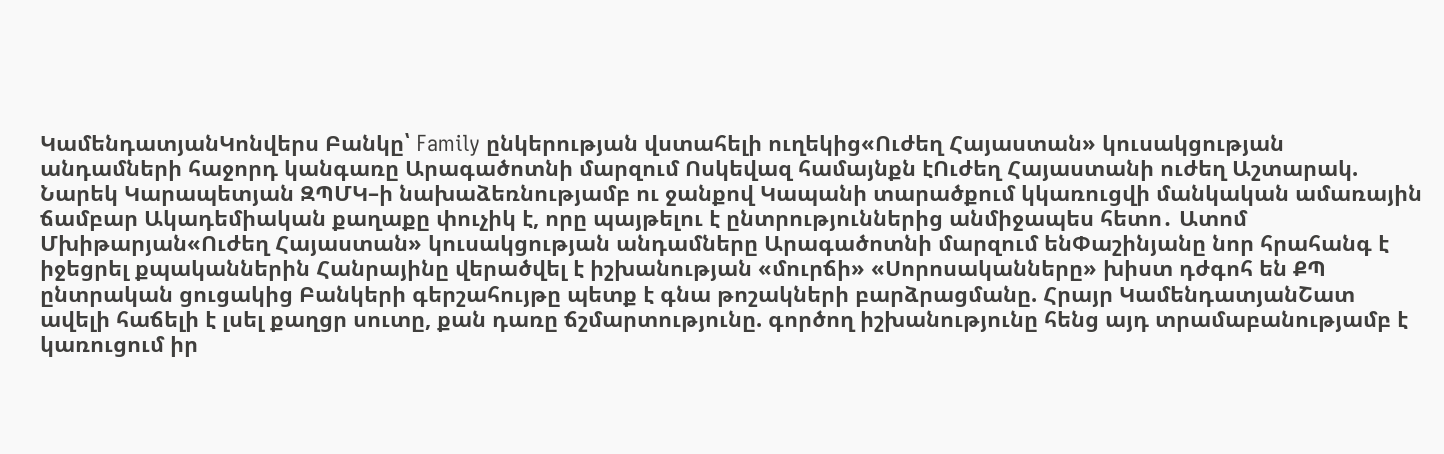ԿամենդատյանԿոնվերս Բանկը՝ Family ընկերության վստահելի ուղեկից«Ուժեղ Հայաստան» կուսակցության անդամների հաջորդ կանգառը Արագածոտնի մարզում Ոսկեվազ համայնքն էՈւժեղ Հայաստանի ուժեղ Աշտարակ. Նարեկ Կարապետյան ԶՊՄԿ–ի նախաձեռնությամբ ու ջանքով Կապանի տարածքում կկառուցվի մանկական ամառային ճամբար Ակադեմիական քաղաքը փուչիկ է, որը պայթելու է ընտրություններից անմիջապես հետո․ Ատոմ Մխիթարյան«Ուժեղ Հայաստան» կուսակցության անդամները Արագածոտնի մարզում ենՓաշինյանը նոր հրահանգ է իջեցրել քպականներին Հանրայինը վերածվել է իշխանության «մուրճի» «Սորոսականները» խիստ դժգոհ են ՔՊ ընտրական ցուցակից Բանկերի գերշահույթը պետք է գնա թոշակների բարձրացմանը. Հրայր ԿամենդատյանՇատ ավելի հաճելի է լսել քաղցր սուտը, քան դառը ճշմարտությունը. գործող իշխանությունը հենց այդ տրամաբանությամբ է կառուցում իր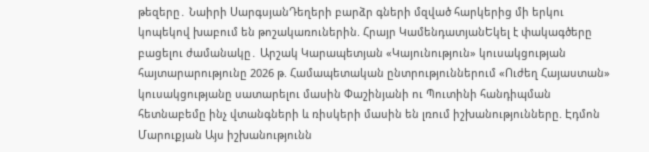թեզերը․ Նաիրի ՍարգսյանԴեղերի բարձր գների մզված հարկերից մի երկու կոպեկով խաբում են թոշակառուներին. Հրայր ԿամենդատյանԵկել է փակագծերը բացելու ժամանակը․ Արշակ Կարապետյան «Կայունություն» կուսակցության հայտարարությունը 2026 թ. Համապետական ընտրություններում «Ուժեղ Հայաստան» կուսակցությանը սատարելու մասին Փաշինյանի ու Պուտինի հանդիպման հետնաբեմը ինչ վտանգների և ռիսկերի մասին են լռում իշխանությունները. Էդմոն Մարուքյան Այս իշխանությունն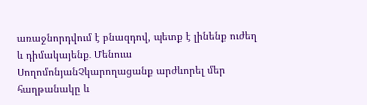առաջնորդվում է բնազդով, պետք է լինենք ուժեղ և դիմակայենք․ Մենուա ՍողոմոնյանՉկարողացանք արժևորել մեր հաղթանակը և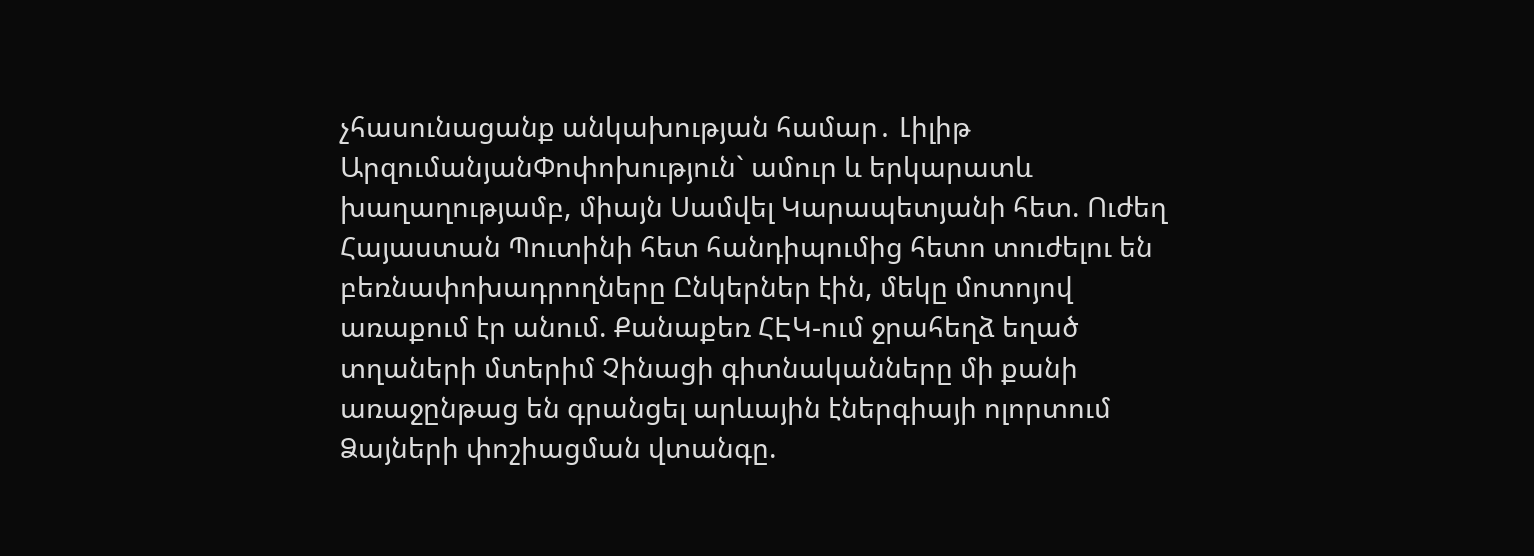չհասունացանք անկախության համար․ Լիլիթ ԱրզումանյանՓոփոխություն` ամուր և երկարատև խաղաղությամբ, միայն Սամվել Կարապետյանի հետ. Ուժեղ Հայաստան Պուտինի հետ հանդիպումից հետո տուժելու են բեռնափոխադրողները Ընկերներ էին, մեկը մոտոյով առաքում էր անում. Քանաքեռ ՀԷԿ-ում ջրահեղձ եղած տղաների մտերիմ Չինացի գիտնականները մի քանի առաջընթաց են գրանցել արևային էներգիայի ոլորտում Ձայների փոշիացման վտանգը.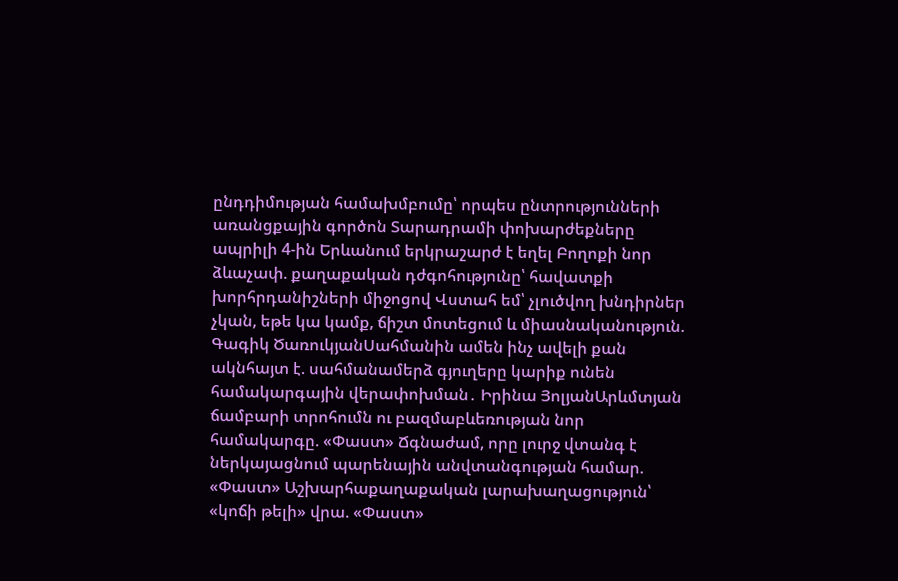ընդդիմության համախմբումը՝ որպես ընտրությունների առանցքային գործոն Տարադրամի փոխարժեքները ապրիլի 4-ին Երևանում երկրաշարժ է եղել Բողոքի նոր ձևաչափ. քաղաքական դժգոհությունը՝ հավատքի խորհրդանիշների միջոցով Վստահ եմ՝ չլուծվող խնդիրներ չկան, եթե կա կամք, ճիշտ մոտեցում և միասնականություն. Գագիկ ԾառուկյանՍահմանին ամեն ինչ ավելի քան ակնհայտ է. սահմանամերձ գյուղերը կարիք ունեն համակարգային վերափոխման․ Իրինա ՅոլյանԱրևմտյան ճամբարի տրոհումն ու բազմաբևեռության նոր համակարգը. «Փաստ» Ճգնաժամ, որը լուրջ վտանգ է ներկայացնում պարենային անվտանգության համար. «Փաստ» Աշխարհաքաղաքական լարախաղացություն՝ «կոճի թելի» վրա. «Փաստ»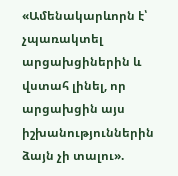«Ամենակարևորն է՝ չպառակտել արցախցիներին և վստահ լինել, որ արցախցին այս իշխանություններին ձայն չի տալու».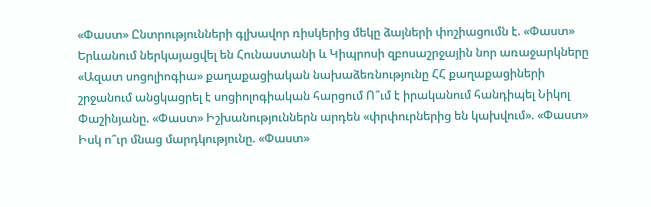«Փաստ» Ընտրությունների գլխավոր ռիսկերից մեկը ձայների փոշիացումն է. «Փաստ» Երևանում ներկայացվել են Հունաստանի և Կիպրոսի զբոսաշրջային նոր առաջարկները «Ազատ սոցոլիոգիա» քաղաքացիական նախաձեռնությունը ՀՀ քաղաքացիների շրջանում անցկացրել է սոցիոլոգիական հարցում Ո՞ւմ է իրականում հանդիպել Նիկոլ Փաշինյանը. «Փաստ» Իշխանություններն արդեն «փրփուրներից են կախվում». «Փաստ» Իսկ ո՞ւր մնաց մարդկությունը. «Փաստ»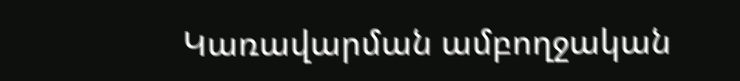Կառավարման ամբողջական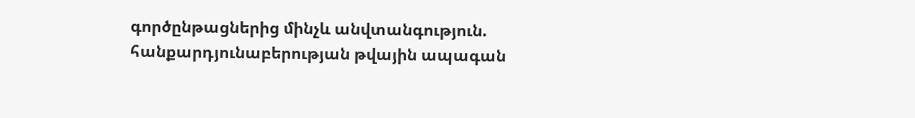գործընթացներից մինչև անվտանգություն. հանքարդյունաբերության թվային ապագան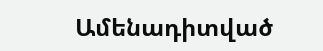Ամենադիտված